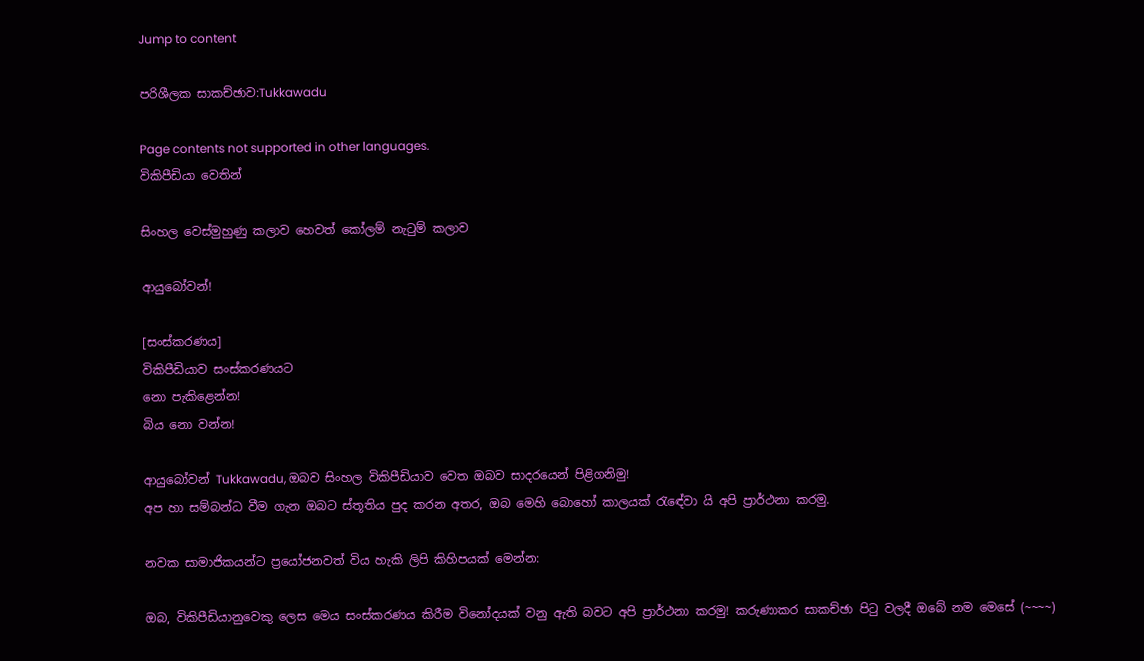Jump to content

පරිශීලක සාකච්ඡාව:Tukkawadu

Page contents not supported in other languages.
විකිපීඩියා වෙතින්

සිංහල වෙස්මුහුණු කලාව හෙවත් කෝලම් නැටුම් කලාව

ආයුබෝවන්!

[සංස්කරණය]
විකිපීඩියාව සංස්කරණයට
නො පැකිළෙන්න!
බිය නො වන්න!

ආයුබෝවන් Tukkawadu, ඔබව සිංහල විකිපීඩියාව වෙත ඔබව සාදරයෙන් පිළිගනිමු!
අප හා සම්බන්ධ වීම ගැන ඔබට ස්තූතිය පුද කරන අතර, ඔබ මෙහි බොහෝ කාලයක් රැඳේවා යි අපි ප්‍රාර්ථනා කරමු.

නවක සාමාජිකයන්ට ප්‍රයෝජනවත් විය හැකි ලිපි කිහිපයක් මෙන්න:

ඔබ, විකිපීඩියානුවෙකු ලෙස මෙය සංස්කරණය කිරීම විනෝදයක් වනු ඇති බවට අපි ප්‍රාර්ථනා කරමු! කරුණාකර සාකච්ඡා පිටු වලදී ඔබේ නම මෙසේ (~~~~)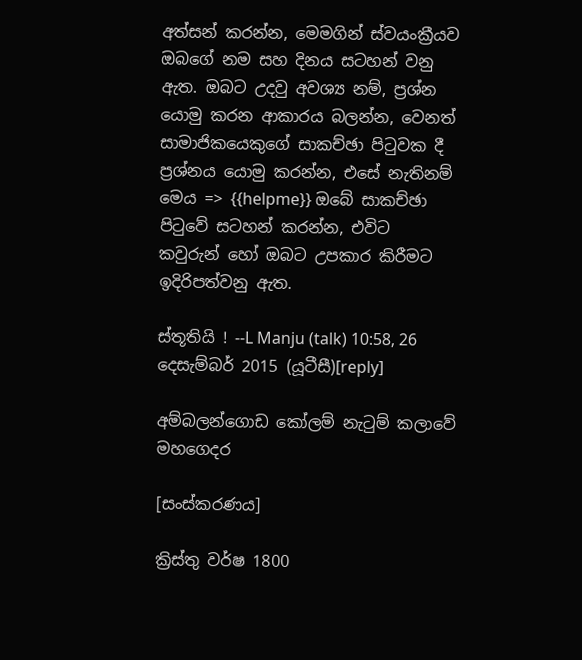අත්සන් කරන්න, මෙමගින් ස්වයංක්‍රීයව ඔබගේ නම සහ දිනය සටහන් වනු ඇත. ඔබට උදවු අවශ්‍ය නම්, ප්‍රශ්න යොමු කරන ආකාරය බලන්න, වෙනත් සාමාජිකයෙකුගේ සාකච්ඡා පිටුවක දී ප්‍රශ්නය යොමු කරන්න, එසේ නැතිනම් මෙය => {{helpme}} ඔබේ සාකච්ඡා පිටුවේ සටහන් කරන්න, එවිට කවුරුන් හෝ ඔබට උපකාර කිරීමට ඉදිරිපත්වනු ඇත.

ස්තූතියි ! --L Manju (talk) 10:58, 26 දෙසැම්බර් 2015 (යූටීසී)[reply]

අම්බලන්ගොඩ කෝලම් නැටුම් කලාවේ මහගෙදර

[සංස්කරණය]

ක්‍රිස්‌තු වර්ෂ 1800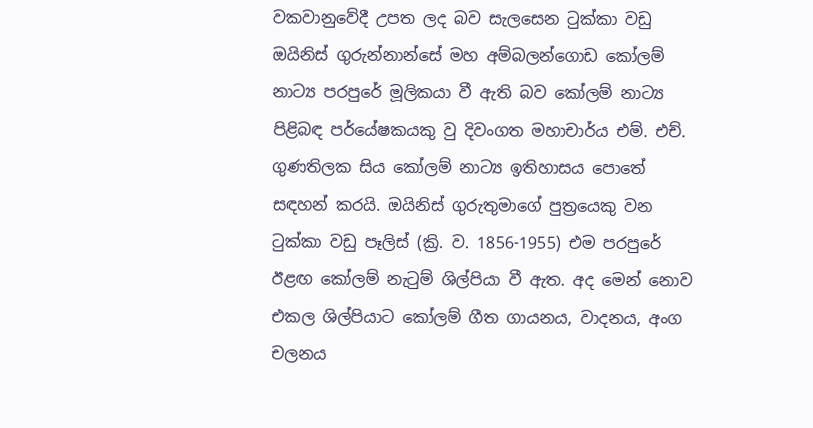වකවානුවේදී උපත ලද බව සැලසෙන ටුක්‌කා වඩු ඔයිනිස්‌ ගුරුන්නාන්සේ මහ අම්බලන්ගොඩ කෝලම් නාට්‍ය පරපුරේ මූලිකයා වී ඇති බව කෝලම් නාට්‍ය පිළිබඳ පර්යේෂකයකු වු දිවංගත මහාචාර්ය එම්. එච්. ගුණතිලක සිය කෝලම් නාට්‍ය ඉතිහාසය පොතේ සඳහන් කරයි. ඔයිනිස්‌ ගුරුතුමාගේ පුත්‍රයෙකු වන ටුක්‌කා වඩු පෑලිස්‌ (ක්‍රි. ව. 1856-1955) එම පරපුරේ ඊළඟ කෝලම් නැටුම් ශිල්පියා වී ඇත. අද මෙන් නොව එකල ශිල්පියාට කෝලම් ගීත ගායනය, වාදනය, අංග චලනය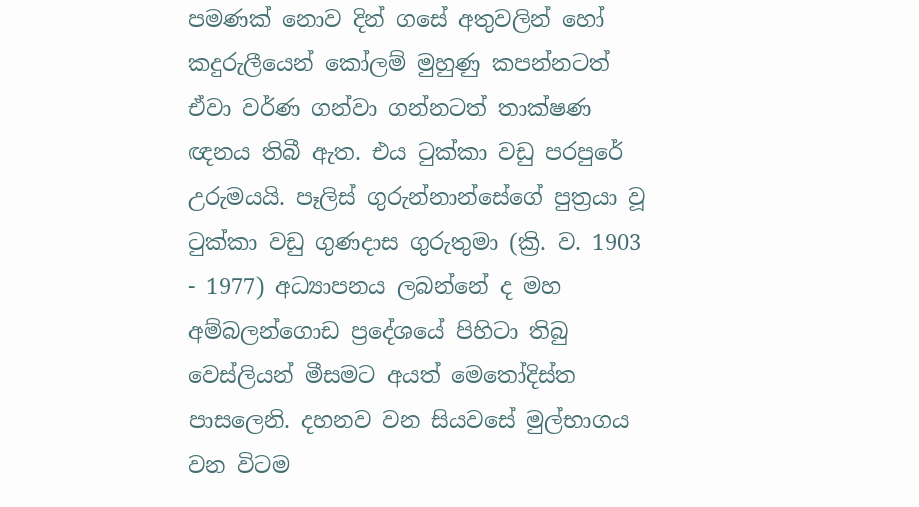පමණක්‌ නොව දින් ගසේ අතුවලින් හෝ කදුරුලීයෙන් කෝලම් මුහුණු කපන්නටත් ඒවා වර්ණ ගන්වා ගන්නටත් තාක්‌ෂණ ඥනය තිබී ඇත. එය ටුක්‌කා වඩු පරපුරේ උරුමයයි. පෑලිස්‌ ගුරුන්නාන්සේගේ පුත්‍රයා වූ ටුක්‌කා වඩු ගුණදාස ගුරුතුමා (ක්‍රි. ව. 1903 - 1977) අධ්‍යාපනය ලබන්නේ ද මහ අම්බලන්ගොඩ ප්‍රදේශයේ පිහිටා තිබු වෙස්‌ලියන් මීසමට අයත් මෙතෝදිස්‌ත පාසලෙනි. දහනව වන සියවසේ මුල්භාගය වන විටම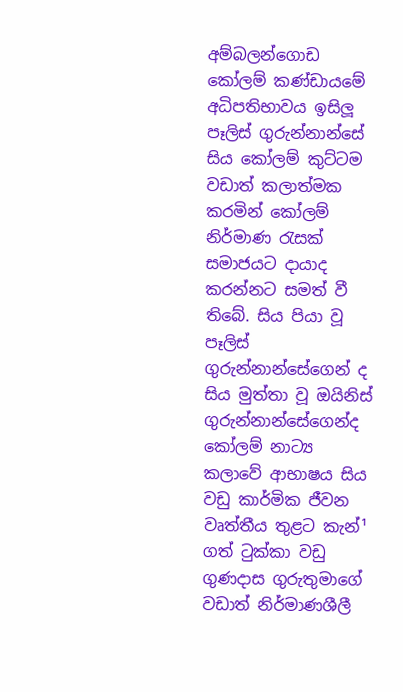අම්බලන්ගොඩ කෝලම් කණ්‌ඩායමේ අධිපතිභාවය ඉසිලූ පෑලිස්‌ ගුරුන්නාන්සේ සිය කෝලම් කුට්‌ටම වඩාත් කලාත්මක කරමින් කෝලම් නිර්මාණ රැසක්‌ සමාජයට දායාද කරන්නට සමත් වී තිබේ. සිය පියා වූ පෑලිස්‌ ගුරුන්නාන්සේගෙන් ද සිය මුත්තා වූ ඔයිනිස්‌ ගුරුන්නාන්සේගෙන්ද කෝලම් නාට්‍ය කලාවේ ආභාෂය සිය වඩු කාර්මික ජීවන වෘත්තීය තුළට කැන්¹ ගත් ටුක්‌කා වඩු ගුණදාස ගුරුතුමාගේ වඩාත් නිර්මාණශීලී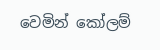වෙමින් කෝලම්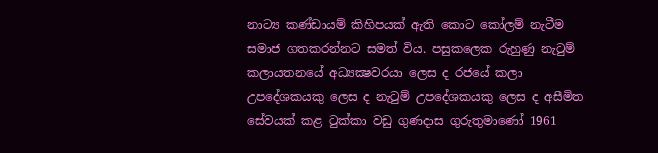නාට්‍ය කණ්‌ඩායම් කිහිපයක්‌ ඇති කොට කෝලම් නැටීම සමාජ ගතකරන්නට සමත් විය. පසුකලෙක රුහුණු නැටුම් කලායතනයේ අධ්‍යක්‍ෂවරයා ලෙස ද රජයේ කලා උපදේශකයකු ලෙස ද නැටුම් උපදේශකයකු ලෙස ද අසීමිත සේවයක්‌ කළ ටුක්‌කා වඩු ගුණදාස ගුරුතුමාණෝ 1961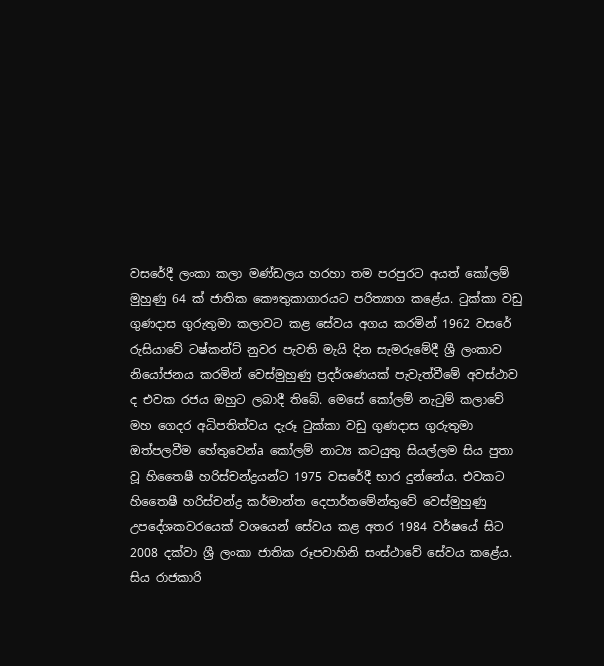වසරේදී ලංකා කලා මණ්‌ඩලය හරහා තම පරපුරට අයත් කෝලම් මුහුණු 64 ක්‌ ජාතික කෞතුකාගාරයට පරිත්‍යාග කළේය. ටුක්‌කා වඩු ගුණදාස ගුරුතුමා කලාවට කළ සේවය අගය කරමින් 1962 වසරේ රුසියාවේ ටෂ්කන්ට්‌ නුවර පැවති මැයි දින සැමරුමේදී ශ්‍රී ලංකාව නියෝජනය කරමින් වෙස්‌මුහුණු ප්‍රදර්ශණයක්‌ පැවැත්වීමේ අවස්‌ථාව ද එවක රජය ඔහුට ලබාදී තිබේ. මෙසේ කෝලම් නැටුම් කලාවේ මහ ගෙදර අධිපතිත්වය දැරූ ටුක්‌කා වඩු ගුණදාස ගුරුතුමා ඔත්පලවීම හේතුවෙන්a කෝලම් නාට්‍ය කටයුතු සියල්ලම සිය පුතා වූ හිතෛෂී හරිස්‌චන්ද්‍රයන්ට 1975 වසරේදී භාර දුන්නේය. එවකට හිතෛෂී හරිස්‌චන්ද්‍ර කර්මාන්ත දෙපාර්තමේන්තුවේ වෙස්‌මුහුණු උපදේශකවරයෙක්‌ වශයෙන් සේවය කළ අතර 1984 වර්ෂයේ සිට 2008 දක්‌වා ශ්‍රී ලංකා ජාතික රූපවාහිනි සංස්‌ථාවේ සේවය කළේය. සිය රාජකාරි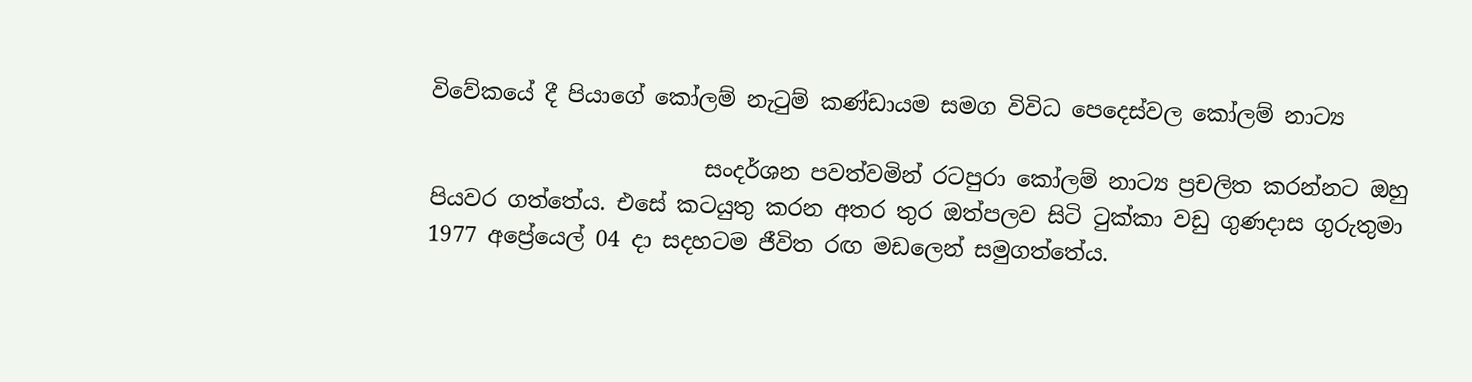විවේකයේ දී පියාගේ කෝලම් නැටුම් කණ්‌ඩායම සමග විවිධ පෙදෙස්‌වල කෝලම් නාට්‍ය

                         සංදර්ශන පවත්වමින් රටපුරා කෝලම් නාට්‍ය ප්‍රචලිත කරන්නට ඔහු පියවර ගත්තේය. එසේ කටයුතු කරන අතර තුර ඔත්පලව සිටි ටුක්‌කා වඩු ගුණදාස ගුරුතුමා 1977 අප්‍රේයෙල් 04 දා සදහටම ජීවිත රඟ මඩලෙන් සමුගත්තේය.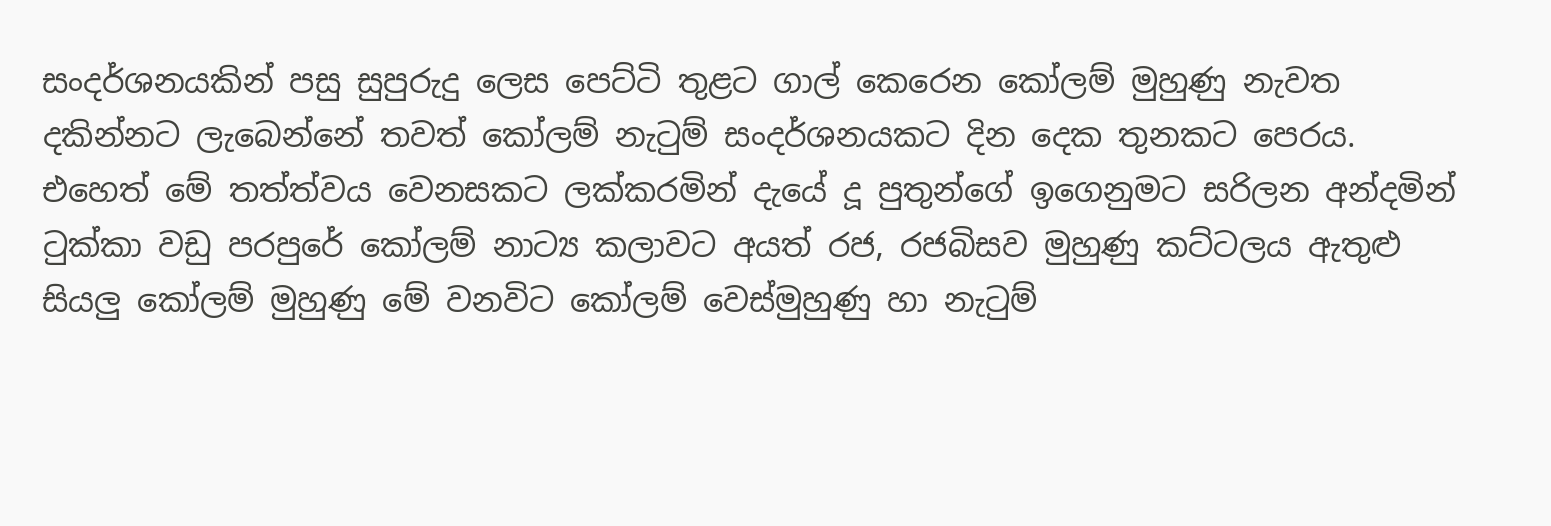සංදර්ශනයකින් පසු සුපුරුදු ලෙස පෙට්‌ටි තුළට ගාල් කෙරෙන කෝලම් මුහුණු නැවත දකින්නට ලැබෙන්නේ තවත් කෝලම් නැටුම් සංදර්ශනයකට දින දෙක තුනකට පෙරය. එහෙත් මේ තත්ත්වය වෙනසකට ලක්‌කරමින් දැයේ දූ පුතුන්ගේ ඉගෙනුමට සරිලන අන්දමින් ටුක්‌කා වඩු පරපුරේ කෝලම් නාට්‍ය කලාවට අයත් රජ, රජබිසව මුහුණු කට්‌ටලය ඇතුළු සියලු කෝලම් මුහුණු මේ වනවිට කෝලම් වෙස්‌මුහුණු හා නැටුම්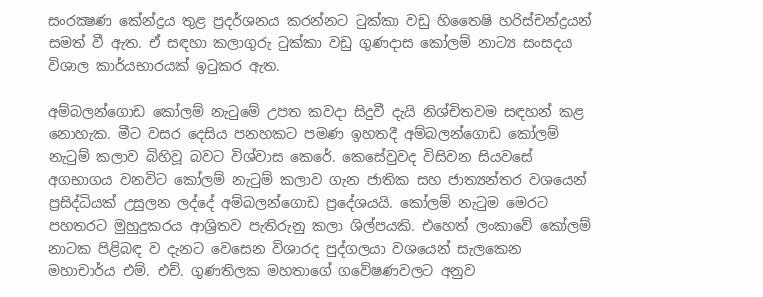සංරක්‍ෂණ කේන්ද්‍රය තුළ ප්‍රදර්ශනය කරන්නට ටුක්‌කා වඩු හිතෛෂි හරිස්‌චන්ද්‍රයන් සමත් වී ඇත. ඒ සඳහා කලාගුරු ටුක්‌කා වඩු ගුණදාස කෝලම් නාට්‍ය සංසදය විශාල කාර්යභාරයක්‌ ඉටුකර ඇත.

අම්බලන්ගොඩ කෝලම් නැටුමේ උපත කවදා සිදුවී දැයි නිශ්චිතවම සඳහන් කළ නොහැක. මීට වසර දෙසිය පනහකට පමණ ඉහතදී අම්බලන්ගොඩ කෝලම් නැටුම් කලාව බිහිවූ බවට විශ්වාස කෙරේ. කෙසේවුවද විසිවන සියවසේ අගභාගය වනවිට කෝලම් නැටුම් කලාව ගැන ජාතික සහ ජාත්‍යන්තර වශයෙන් ප්‍රසිද්ධියක්‌ උසුලන ලද්දේ අම්බලන්ගොඩ ප්‍රදේශයයි. කෝලම් නැටුම මෙරට පහතරට මුහුදුකරය ආශ්‍රිතව පැතිරුනු කලා ශිල්පයකි. එහෙත් ලංකාවේ කෝලම් නාටක පිළිබඳ ව දැනට වෙසෙන විශාරද පුද්ගලයා වශයෙන් සැලකෙන මහාචාර්ය එම්. එච්. ගුණතිලක මහතාගේ ගවේෂණවලට අනුව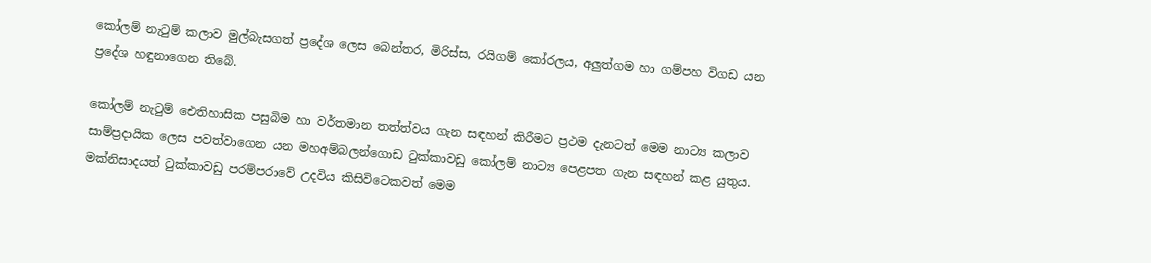කෝලම් නැටුම් කලාව මුල්බැසගත් ප්‍රදේශ ලෙස බෙන්තර, මිරිස්‌ස, රයිගම් කෝරලය, අලුත්ගම හා ගම්පහ විගඩ යන ප්‍රදේශ හඳුනාගෙන තිබේ.

කෝලම් නැටුම් ඓතිහාසික පසුබිම හා වර්තමාන තත්ත්වය ගැන සඳහන් කිරීමට ප්‍රථම දැනටත් මෙම නාට්‍ය කලාව සාම්ප්‍රදායික ලෙස පවත්වාගෙන යන මහඅම්බලන්ගොඩ ටුක්‌කාවඩු කෝලම් නාට්‍ය පෙළපත ගැන සඳහන් කළ යුතුය. මක්‌නිසාදයත් ටුක්‌කාවඩු පරම්පරාවේ උදවිය කිසිවිටෙකවත් මෙම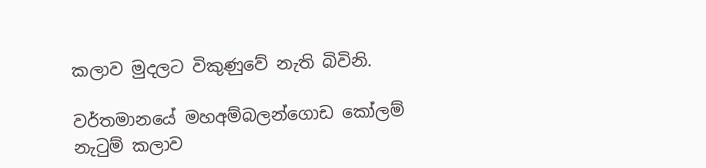කලාව මුදලට විකුණුවේ නැති බිවිනි.

වර්තමානයේ මහඅම්බලන්ගොඩ කෝලම් නැටුම් කලාව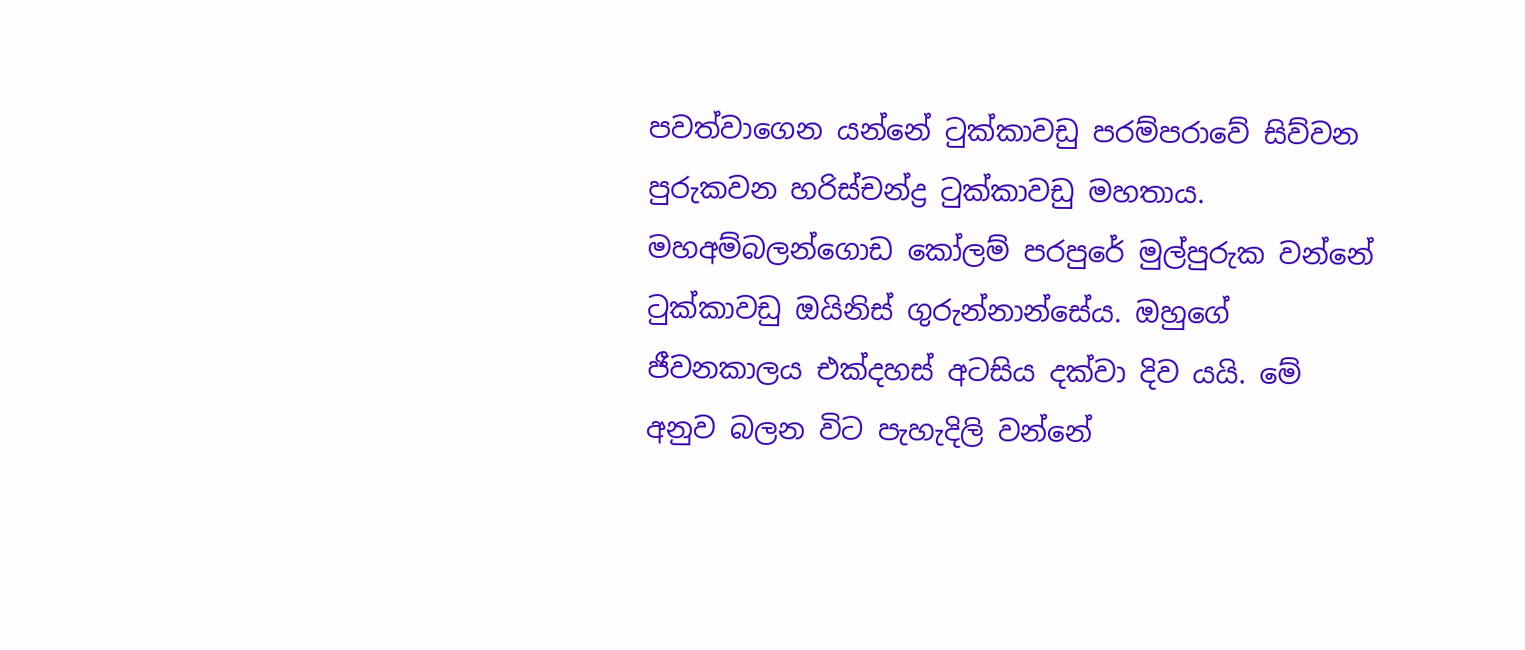පවත්වාගෙන යන්නේ ටුක්‌කාවඩු පරම්පරාවේ සිව්වන පුරුකවන හරිස්‌චන්ද්‍ර ටුක්‌කාවඩු මහතාය. මහඅම්බලන්ගොඩ කෝලම් පරපුරේ මුල්පුරුක වන්නේ ටුක්‌කාවඩු ඔයිනිස්‌ ගුරුන්නාන්සේය. ඔහුගේ ජීවනකාලය එක්‌දහස්‌ අටසිය දක්‌වා දිව යයි. මේ අනුව බලන විට පැහැදිලි වන්නේ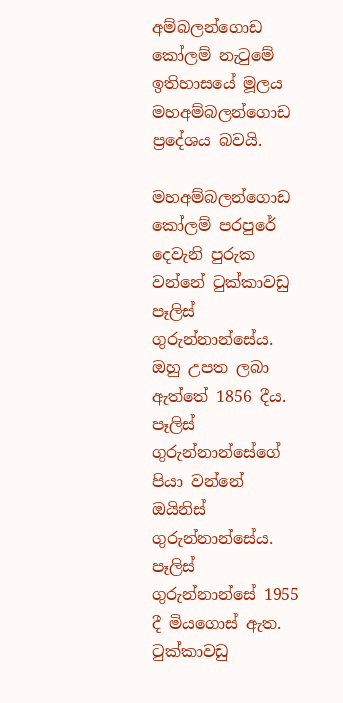අම්බලන්ගොඩ කෝලම් නැටුමේ ඉතිහාසයේ මූලය මහඅම්බලන්ගොඩ ප්‍රදේශය බවයි.

මහඅම්බලන්ගොඩ කෝලම් පරපුරේ දෙවැනි පුරුක වන්නේ ටුක්‌කාවඩු පෑලිස්‌ ගුරුන්නාන්සේය. ඔහු උපත ලබා ඇත්තේ 1856 දීය. පෑලිස්‌ ගුරුන්නාන්සේගේ පියා වන්නේ ඔයිනිස්‌ ගුරුන්නාන්සේය. පෑලිස්‌ ගුරුන්නාන්සේ 1955 දී මියගොස්‌ ඇත. ටුක්‌කාවඩු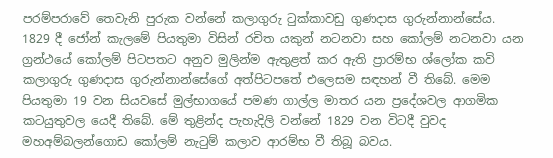පරම්පරාවේ තෙවැනි පුරුක වන්නේ කලාගුරු ටුක්‌කාවඩු ගුණදාස ගුරුන්නාන්සේය. 1829 දී ජෝන් කැලමේ පියතුමා විසින් රචිත යකුන් නටනවා සහ කෝලම් නටනවා යන ග්‍රන්ථයේ කෝලම් පිටපතට අනුව මුලින්ම ඇතුළත් කර ඇති ප්‍රාරම්භ ශ්ලෝක කවි කලාගුරු ගුණදාස ගුරුන්නාන්සේගේ අත්පිටපතේ එලෙසම සඳහන් වී තිබේ. මෙම පියතුමා 19 වන සියවසේ මුල්භාගයේ පමණ ගාල්ල මාතර යන ප්‍රදේශවල ආගමික කටයුතුවල යෙදී තිබේ. මේ තුළින්ද පැහැදිලි වන්නේ 1829 වන විටදී වුවද මහඅම්බලන්ගොඩ කෝලම් නැටුම් කලාව ආරම්භ වී තිබූ බවය.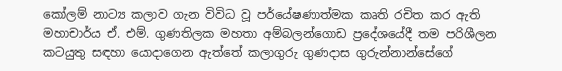කෝලම් නාට්‍ය කලාව ගැන විවිධ වූ පර්යේෂණාත්මක කෘති රචිත කර ඇති මහාචාර්ය ඒ. එම්. ගුණතිලක මහතා අම්බලන්ගොඩ ප්‍රදේශයේදී තම පරිශීලන කටයුතු සඳහා යොදාගෙන ඇත්තේ කලාගුරු ගුණදාස ගුරුන්නාන්සේගේ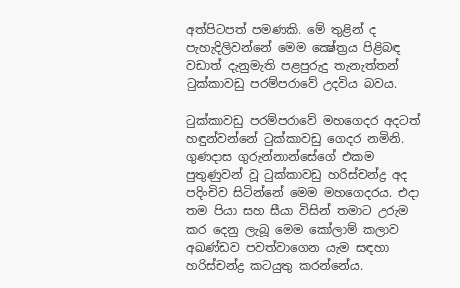අත්පිටපත් පමණකි. මේ තුළින් ද පැහැදිලිවන්නේ මෙම ක්‍ෂේත්‍රය පිළිබඳ වඩාත් දැනුමැති පළපුරුදු තැනැත්තන් ටුක්‌කාවඩු පරම්පරාවේ උදවිය බවය.

ටුක්‌කාවඩු පරම්පරාවේ මහගෙදර අදටත් හඳුන්වන්නේ ටුක්‌කාවඩු ගෙදර නමිනි. ගුණදාස ගුරුන්නාන්සේගේ එකම පුතුණුවන් වූ ටුක්‌කාවඩු හරිස්‌චන්ද්‍ර අද පදිංචිව සිටින්නේ මෙම මහගෙදරය. එදා තම පියා සහ සීයා විසින් තමාට උරුම කර දෙනු ලැබූ මෙම කෝලාම් කලාව අඛණ්‌ඩව පවත්වාගෙන යැම සඳහා හරිස්‌චන්ද්‍ර කටයුතු කරන්නේය.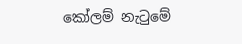කෝලම් නැටුමේ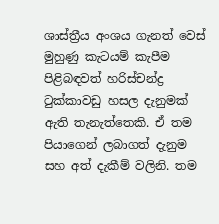ශාස්‌ත්‍රීය අංශය ගැනත් වෙස්‌ මුහුණු කැටයම් කැපීම පිළිබඳවත් හරිස්‌චන්ද්‍ර ටුක්‌කාවඩු හසල දැනුමක්‌ ඇති තැනැත්තෙකි. ඒ තම පියාගෙන් ලබාගත් දැනුම සහ අත් දැකීම් වලිනි. තම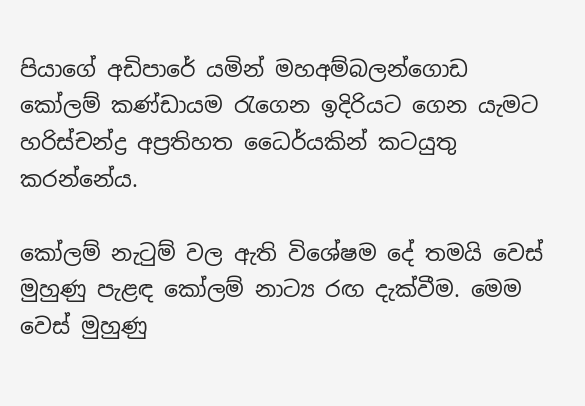පියාගේ අඩිපාරේ යමින් මහඅම්බලන්ගොඩ කෝලම් කණ්‌ඩායම රැගෙන ඉදිරියට ගෙන යැමට හරිස්‌චන්ද්‍ර අප්‍රතිහත ධෛර්යකින් කටයුතු කරන්නේය.

කෝලම් නැටුම් වල ඇති විශේෂම දේ තමයි වෙස්‌ මුහුණු පැළඳ කෝලම් නාට්‍ය රඟ දැක්‌වීම. මෙම වෙස්‌ මුහුණු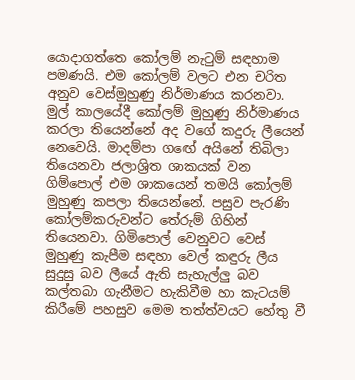යොදාගත්තෙ කෝලම් නැටුම් සඳහාම පමණයි. එම කෝලම් වලට එන චරිත අනුව වෙස්‌මුහුණු නිර්මාණය කරනවා. මුල් කාලයේදී කෝලම් මුහුණු නිර්මාණය කරලා තියෙන්නේ අද වගේ කදුරු ලීයෙන් නෙවෙයි. මාදම්පා ගඟේ අයිනේ තිබිලා තියෙනවා ජලාශ්‍රිත ශාකයක්‌ වන ගිම්පොල් එම ශාකයෙන් තමයි කෝලම් මුහුණු කපලා තියෙන්නේ. පසුව පැරණි කෝලම්කරුවන්ට තේරුම් ගිහින් තියෙනවා. ගිමිපොල් වෙනුවට වෙස්‌ මුහුණු කැපීම සඳහා වෙල් කඳුරු ලීය සුදුසු බව ලීයේ ඇති සැහැල්ලු බව කල්තබා ගැනීමට හැකිවීම හා කැටයම් කිරීමේ පහසුව මෙම තත්ත්වයට හේතු වී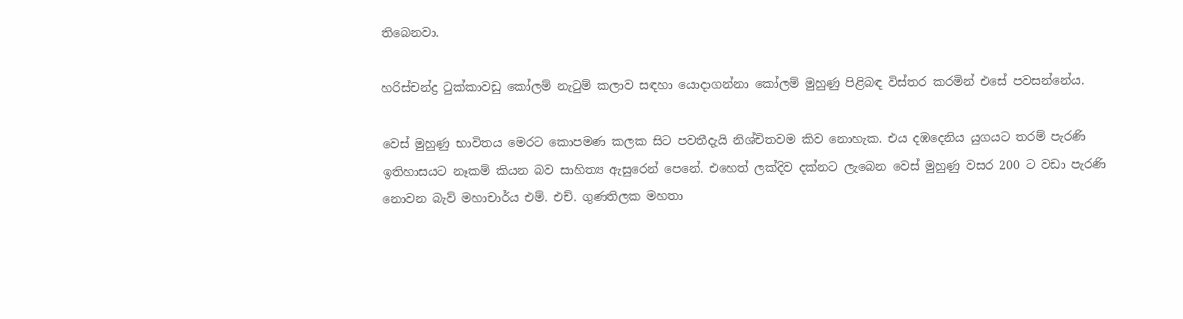තිබෙනවා.

හරිස්‌චන්ද්‍ර ටුක්‌කාවඩු කෝලම් නැටුම් කලාව සඳහා යොදාගන්නා කෝලම් මුහුණු පිළිබඳ විස්‌තර කරමින් එසේ පවසන්නේය.

වෙස්‌ මුහුණු භාවිතය මෙරට කොපමණ කලක සිට පවතීදැයි නිශ්චිතවම කිව නොහැක. එය දඹදෙනිය යුගයට තරම් පැරණි ඉතිහාසයට නෑකම් කියන බව සාහිත්‍ය ඇසුරෙන් පෙනේ. එහෙත් ලක්‌දිව දක්‌නට ලැබෙන වෙස්‌ මුහුණු වසර 200 ට වඩා පැරණි නොවන බැව් මහාචාර්ය එම්. එච්. ගුණතිලක මහතා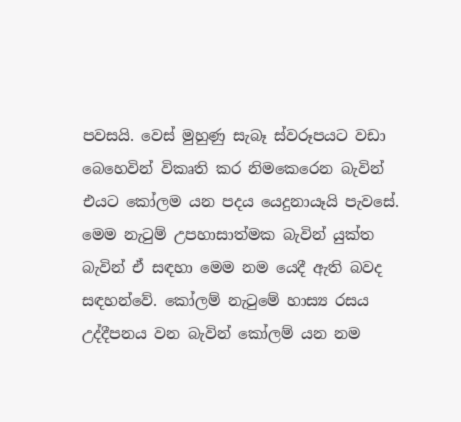පවසයි. වෙස්‌ මුහුණු සැබෑ ස්‌වරූපයට වඩා බෙහෙවින් විකෘති කර නිමකෙරෙන බැවින් එයට කෝලම යන පදය යෙදුනායෑයි පැවසේ. මෙම නැටුම් උපහාසාත්මක බැවින් යුක්‌ත බැවින් ඒ සඳහා මෙම නම යෙදී ඇති බවද සඳහන්වේ. කෝලම් නැටුමේ හාස්‍ය රසය උද්දීපනය වන බැවින් කෝලම් යන නම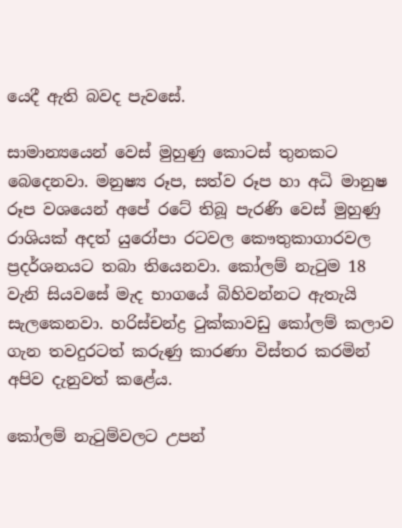යෙදී ඇති බවද පැවසේ.

සාමාන්‍යයෙන් වෙස්‌ මුහුණු කොටස්‌ තුනකට බෙදෙනවා. මනුෂ්‍ය රූප, සත්ව රූප හා අධි මානුෂ රූප වශයෙන් අපේ රටේ තිබූ පැරණි වෙස්‌ මුහුණු රාශියක්‌ අදත් යුරෝපා රටවල කෞතුකාගාරවල ප්‍රදර්ශනයට තබා තියෙනවා. කෝලම් නැටුම 18 වැනි සියවසේ මැද භාගයේ බිහිවන්නට ඇතැයි සැලකෙනවා. හරිස්‌චන්ද්‍ර ටුක්‌කාවඩු කෝලම් කලාව ගැන තවදුරටත් කරුණු කාරණා විස්‌තර කරමින් අපිව දැනුවත් කළේය.

කෝලම් නැටුම්වලට උපන්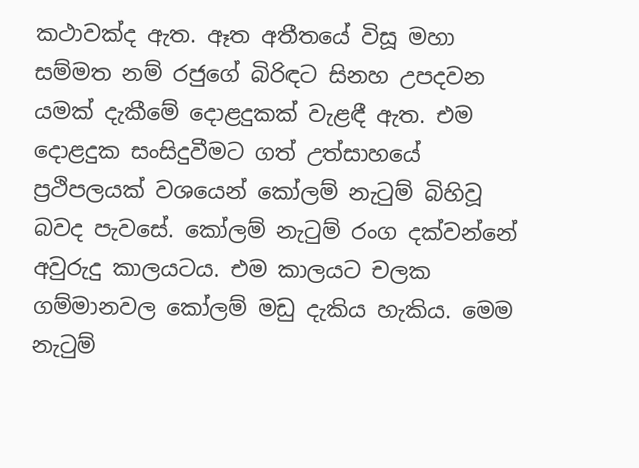කථාවක්‌ද ඇත. ඈත අතීතයේ විසූ මහා සම්මත නම් රජුගේ බිරිඳට සිනහ උපදවන යමක්‌ දැකීමේ දොළදුකක්‌ වැළඳී ඇත. එම දොළදුක සංසිදුවීමට ගත් උත්සාහයේ ප්‍රථිපලයක්‌ වශයෙන් කෝලම් නැටුම් බිහිවූ බවද පැවසේ. කෝලම් නැටුම් රංග දක්‌වන්නේ අවුරුදු කාලයටය. එම කාලයට චලක ගම්මානවල කෝලම් මඩු දැකිය හැකිය. මෙම නැටුම්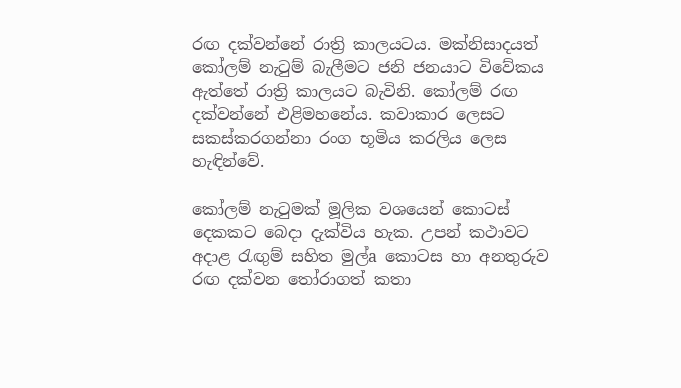රඟ දක්‌වන්නේ රාත්‍රි කාලයටය. මක්‌නිසාදයත් කෝලම් නැටුම් බැලීමට ජනි ජනයාට විවේකය ඇත්තේ රාත්‍රි කාලයට බැවිනි. කෝලම් රඟ දක්‌වන්නේ එළිමහනේය. කවාකාර ලෙසට සකස්‌කරගන්නා රංග භූමිය කරලිය ලෙස හැඳින්වේ.

කෝලම් නැටුමක්‌ මූලික වශයෙන් කොටස්‌ දෙකකට බෙදා දැක්‌විය හැක. උපන් කථාවට අදාළ රැඟුම් සහිත මුල්a කොටස හා අනතුරුව රඟ දක්‌වන තෝරාගත් කතා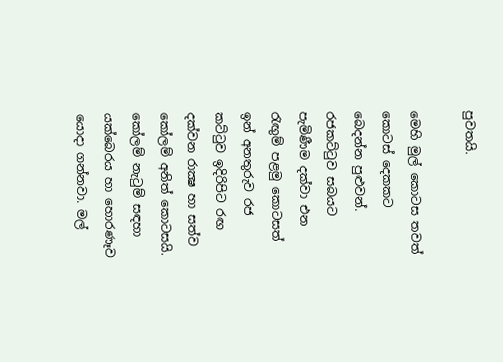පුවතයි.

මෙහි මුල් කොටස තවත් කොටස්‌ දෙකකට බෙදන්න පුළුවන්. රජකට්‌ටුව සබයට පැමිණීම දක්‌වා එන රැඟුම් පළමු කොටසත් ඉන් අනතුරුව රජ කට්‌ටුව ඉදිරිපිට රඟ දක්‌වන රාක්‍ෂ හා සත්ව කෝලම් අනිත් කොටසයි. කෝලම් නැටුම් සඳහා යක්‌බෙරය හා හොරණෑව යොදා ගන්නවා. මල්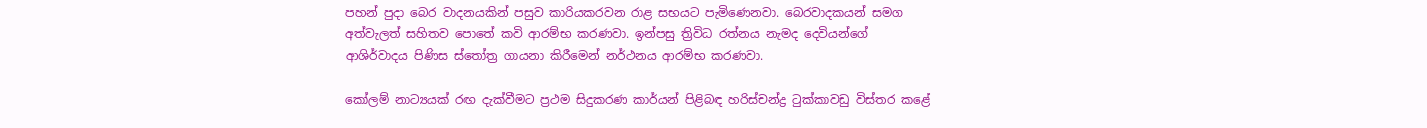පහන් පුදා බෙර වාදනයකින් පසුව කාරියකරවන රාළ සභයට පැමිණෙනවා. බෙරවාදකයන් සමග අත්වැලත් සහිතව පොතේ කවි ආරම්භ කරණවා. ඉන්පසු ත්‍රිවිධ රත්නය නැමද දෙවියන්ගේ ආශිර්වාදය පිණිස ස්‌තෝත්‍ර ගායනා කිරීමෙන් නර්ථනය ආරම්භ කරණවා.

කෝලම් නාට්‍යයක්‌ රඟ දැක්‌වීමට ප්‍රථම සිදුකරණ කාර්යන් පිළිබඳ හරිස්‌චන්ද්‍ර ටුක්‌කාවඩු විස්‌තර කළේ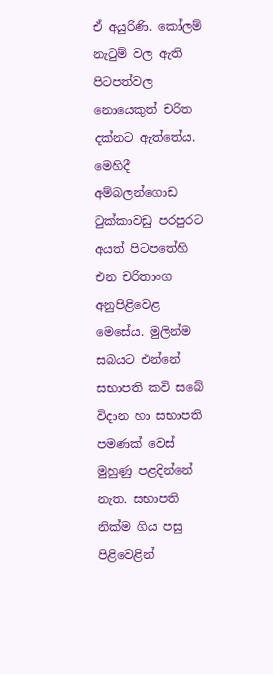ඒ අයුරිණි. කෝලම් නැටුම් වල ඇති පිටපත්වල නොයෙකුත් චරිත දක්‌නට ඇත්තේය. මෙහිදී අම්බලන්ගොඩ ටුක්‌කාවඩු පරපුරට අයත් පිටපතේහි එන චරිතාංග අනුපිළිවෙළ මෙසේය. මුලින්ම සබයට එන්නේ සභාපති කවි සබේ විදාන හා සභාපති පමණක්‌ වෙස්‌ මුහුණු පළදින්නේ නැත. සභාපති නික්‌ම ගිය පසු පිළිවෙළින්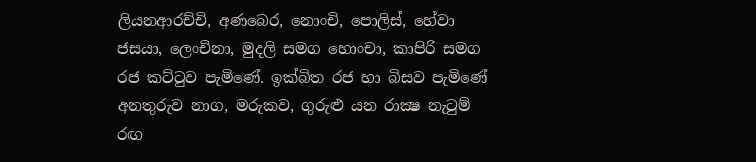ලියනආරච්චි, අණබෙර, නොංචි, පොලිස්‌, හේවා ජසයා, ලෙංචිනා, මුදලි සමග හොංචා, කාපිරි සමග රජ කට්‌ටුව පැමිණේ. ඉක්‌බිත රජ හා බිසව පැමිණේ අනතුරුව නාග, මරුකව, ගුරුළු යන රාක්‍ෂ නැටුම් රඟ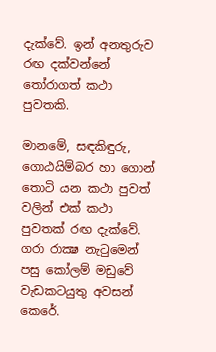දැක්‌වේ. ඉන් අනතුරුව රඟ දක්‌වන්නේ තෝරාගත් කථා පුවතකි.

මානමේ, සඳකිඳුරු, ගොඨයිම්බර හා ගොන් තොටි යන කථා පුවත් වලින් එක්‌ කථා පුවතක්‌ රඟ දැක්‌වේ. ගරා රාක්‍ෂ නැටුමෙන් පසු කෝලම් මඩුවේ වැඩකටයුතු අවසන් කෙරේ.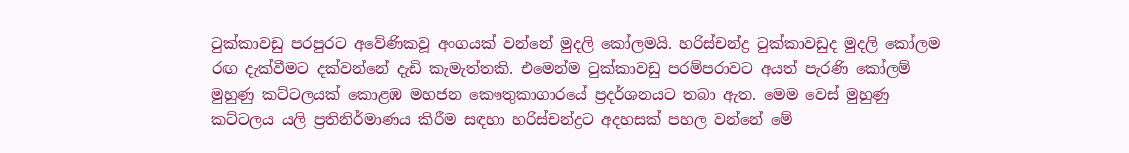ටුක්‌කාවඩු පරපුරට අවේණිකවූ අංගයක්‌ වන්නේ මුදලි කෝලමයි. හරිස්‌චන්ද්‍ර ටුක්‌කාවඩුද මුදලි කෝලම රඟ දැක්‌වීමට දක්‌වන්නේ දැඩි කැමැත්තකි. එමෙන්ම ටුක්‌කාවඩු පරම්පරාවට අයත් පැරණි කෝලම් මුහුණු කට්‌ටලයක්‌ කොළඹ මහජන කෞතුකාගාරයේ ප්‍රදර්ශනයට තබා ඇත. මෙම වෙස්‌ මුහුණු කට්‌ටලය යලි ප්‍රතිනිර්මාණය කිරීම සඳහා හරිස්‌චන්ද්‍රට අදහසක්‌ පහල වන්නේ මේ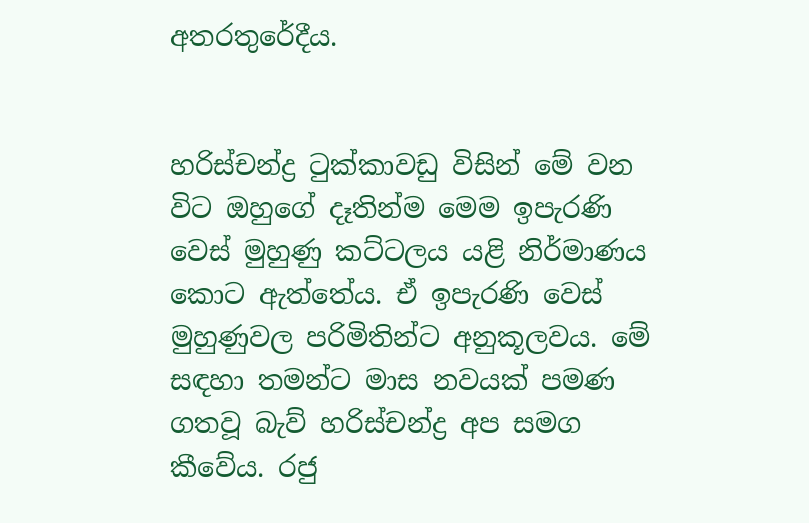අතරතුරේදීය.


හරිස්‌චන්ද්‍ර ටුක්‌කාවඩු විසින් මේ වන විට ඔහුගේ දෑතින්ම මෙම ඉපැරණි වෙස්‌ මුහුණු කට්‌ටලය යළි නිර්මාණය කොට ඇත්තේය. ඒ ඉපැරණි වෙස්‌ මුහුණුවල පරිමිතින්ට අනුකූලවය. මේ සඳහා තමන්ට මාස නවයක්‌ පමණ ගතවූ බැව් හරිස්‌චන්ද්‍ර අප සමග කීවේය. රජු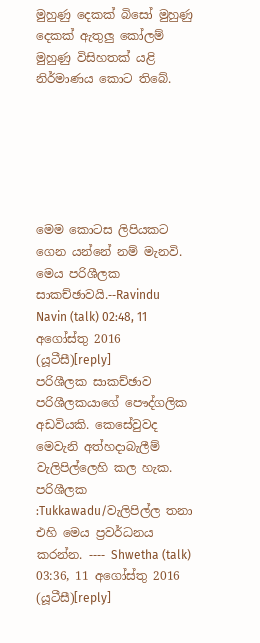මුහුණු දෙකක්‌ බිසෝ මුහුණු දෙකක්‌ ඇතුලු කෝලම් මුහුණු විසිහතක්‌ යළි නිර්මාණය කොට තිබේ.






මෙම කොටස ලිපියකට ගෙන යන්නේ නම් මැනවි. මෙය පරිශීලක සාකච්ඡාවයි.--Ravindu Navin (talk) 02:48, 11 අගෝස්තු 2016 (යූටීසී)[reply]
පරිශීලක සාකච්ඡාව පරිශීලකයාගේ පෞද්ගලික අඩවියකි. කෙසේවුවද මෙවැනි අත්හදාබැලීම් වැලිපිල්ලෙහි කල හැක. පරිශීලක :Tukkawadu/වැලිපිල්ල තනා එහි මෙය ප්‍රවර්ධනය කරන්න. ---- Shwetha (talk) 03:36, 11 අගෝස්තු 2016 (යූටීසී)[reply]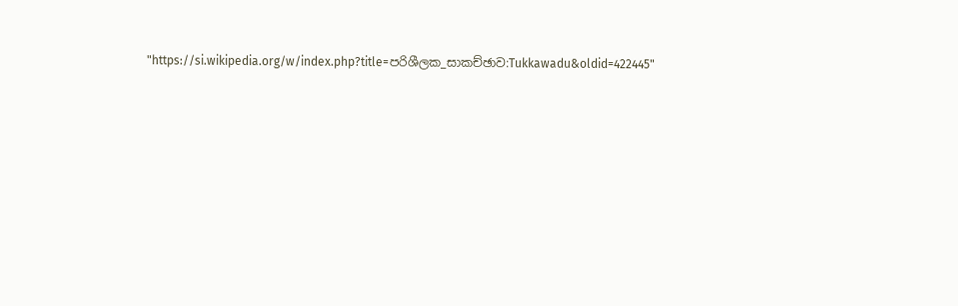"https://si.wikipedia.org/w/index.php?title=පරිශීලක_සාකච්ඡාව:Tukkawadu&oldid=422445"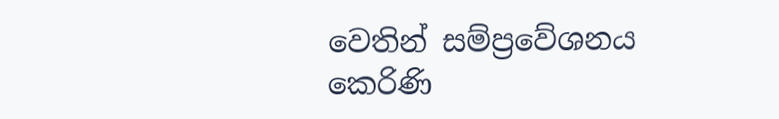වෙතින් සම්ප්‍රවේශනය කෙරිණි